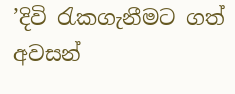’දිවි රැකගැනීමට ගත් අවසන්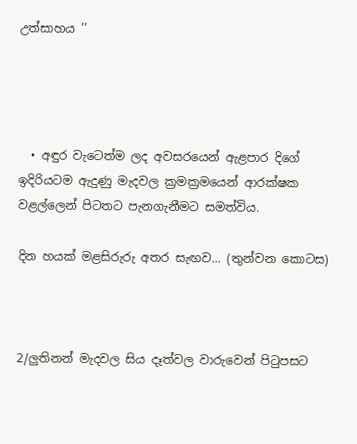උත්සාහය ’’




  • අඳුර වැටෙත්ම ලද අවසරයෙන් ඇළපාර දිගේ ඉදිරියටම ඇදුණු මැදවල ක්‍රමක්‍රමයෙන් ආරක්ෂක වළල්ලෙන් පිටතට පැනගැනීමට සමත්විය.

දින හයක් මළසිරුරු අතර සැඟව... (තුන්වන කොටස)



2/ලුතිනන් මැදවල සිය දෑත්වල වාරුවෙන් පිටුපසට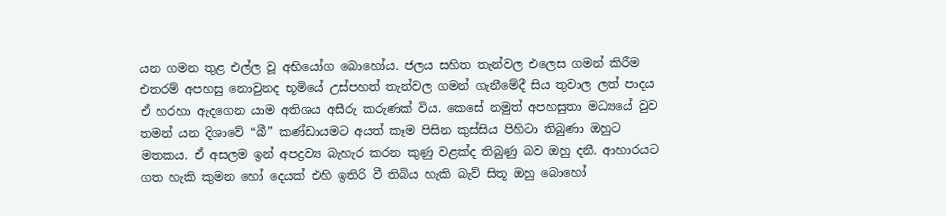යන ගමන තුළ එල්ල වූ අභියෝග බොහෝය. ජලය සහිත තැන්වල එලෙස ගමන් කිරීම එතරම් අපහසු නොවුනද භූමියේ උස්පහත් තැන්වල ගමන් ගැනීමේදී සිය තුවාල ලත් පාදය ඒ හරහා ඇදගෙන යාම අතිශය අසීරු කරුණක් විය. කෙසේ නමුත් අපහසුතා මධ්‍යයේ වුව තමන් යන දිශාවේ “බී” කණ්ඩායමට අයත් කෑම පිසින කුස්සිය පිහිටා තිබුණා ඔහුට මතකය. ඒ අසලම ඉන් අපද්‍රව්‍ය බැහැර කරන කුණු වළක්ද තිබුණු බව ඔහු දනී. ආහාරයට ගත හැකි කුමන හෝ දෙයක් එහි ඉතිරි වී තිබිය හැකි බැව් සිතූ ඔහු බොහෝ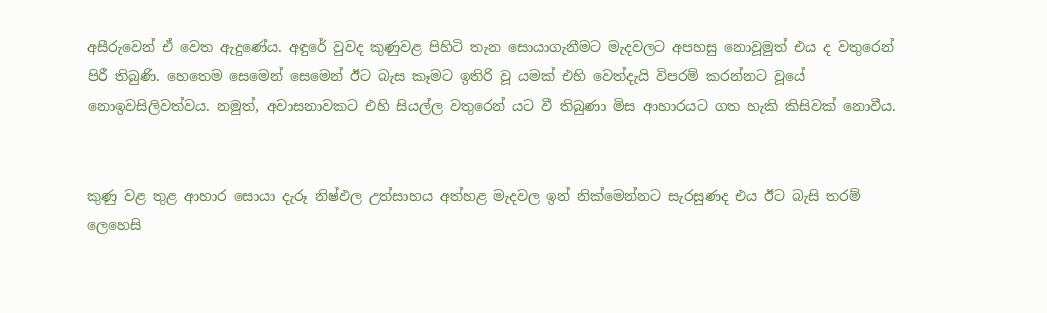අසීරුවෙන් ඒ වෙත ඇදුණේය. අඳුරේ වුවද කුණුවළ පිහිටි තැන සොයාගැනීමට මැදවලට අපහසු නොවූමුත් එය ද වතුරෙන් පිරී තිබුණි. හෙතෙම සෙමෙන් සෙමෙන් ඊට බැස කෑමට ඉතිරි වූ යමක් එහි වෙත්දැයි විපරම් කරන්නට වූයේ නොඉවසිලිවත්වය. නමුත්, අවාසනාවකට එහි සියල්ල වතුරෙන් යට වී තිබුණා මිස ආහාරයට ගත හැකි කිසිවක් නොවීය.


කුණු වළ තුළ ආහාර සොයා දැරූ නිෂ්ඵල උත්සාහය අත්හළ මැදවල ඉන් නික්මෙන්නට සැරසුණද එය ඊට බැසි තරම් ලෙහෙසි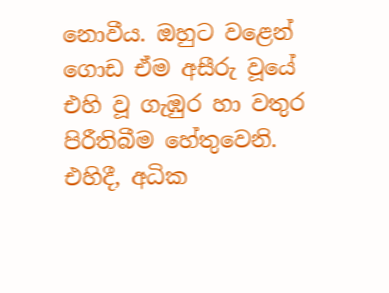නොවීය. ඔහුට වළෙන් ගොඩ ඒම අසීරු වූයේ එහි වූ ගැඹුර හා වතුර පිරීතිබීම හේතුවෙනි. එහිදී, අධික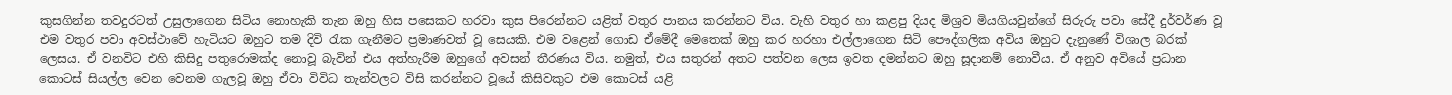කුසගින්න තවදුරටත් උසුලාගෙන සිටිය නොහැකි තැන ඔහු හිස පසෙකට හරවා කුස පිරෙන්නට යළිත් වතුර පානය කරන්නට විය. වැහි වතුර හා කළපු දියද මිශ්‍රව මියගියවුන්ගේ සිරුරු පවා සේදී දුර්වර්ණ වූ එම වතුර පවා අවස්ථාවේ හැටියට ඔහුට තම දිවි රැක ගැනීමට ප්‍රමාණවත් වූ සෙයකි. එම වළෙන් ගොඩ ඒමේදී මෙතෙක් ඔහු කර හරහා එල්ලාගෙන සිටි පෞද්ගලික අවිය ඔහුට දැනුණේ විශාල බරක් ලෙසය. ඒ වනවිට එහි කිසිදු පතුරොමක්ද නොවූ බැවින් එය අත්හැරීම ඔහුගේ අවසන් තීරණය විය. නමුත්, එය සතුරන් අතට පත්වන ලෙස ඉවත දමන්නට ඔහු සූදානම් නොවීය. ඒ අනුව අවියේ ප්‍රධාන කොටස් සියල්ල වෙන වෙනම ගැලවූ ඔහු ඒවා විවිධ තැන්වලට විසි කරන්නට වූයේ කිසිවකුට එම කොටස් යළි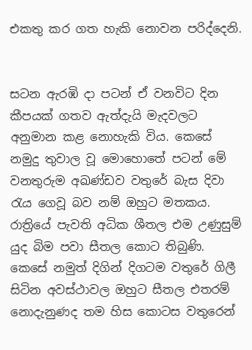එකතු කර ගත හැකි නොවන පරිද්දෙනි.


සටන ඇරඹි දා පටන් ඒ වනවිට දින කීපයක් ගතව ඇත්දැයි මැදවලට අනුමාන කළ නොහැකි විය. කෙසේ නමුදු තුවාල වූ මොහොතේ පටන් මේ වනතුරුම අඛණ්ඩව වතුරේ බැස දිවා රැය ගෙවූ බව නම් ඔහුට මතකය. රාත්‍රියේ පැවති අධික ශීතල එම උණුසුම් යුද බිම පවා සීතල කොට තිබුණි. කෙසේ නමුත් දිගින් දිගටම වතුරේ ගිලී සිටින අවස්ථාවල ඔහුට සීතල එතරම් නොදැනුණද තම හිස කොටස වතුරෙන්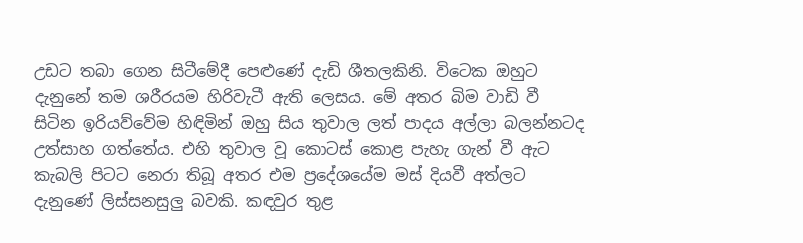උඩට තබා ගෙන සිටීමේදී පෙළුණේ දැඩි ශීතලකිනි. විටෙක ඔහුට දැනුනේ තම ශරීරයම හිරිවැටී ඇති ලෙසය. මේ අතර බිම වාඩි වී සිටින ඉරියව්වේම හිඳිමින් ඔහු සිය තුවාල ලත් පාදය අල්ලා බලන්නටද උත්සාහ ගත්තේය. එහි තුවාල වූ කොටස් කොළ පැහැ ගැන් වී ඇට කැබලි පිටට නෙරා තිබූ අතර එම ප්‍රදේශයේම මස් දියවී අත්ලට දැනුණේ ලිස්සනසුලු බවකි. කඳවුර තුළ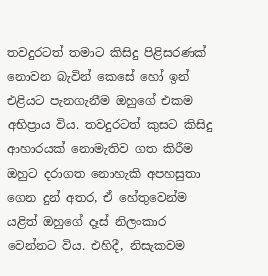තවදුරටත් තමාට කිසිදු පිළිසරණක් නොවන බැවින් කෙසේ හෝ ඉන් එළියට පැනගැනීම ඔහුගේ එකම අභිප්‍රාය විය. තවදුරටත් කුසට කිසිදු ආහාරයක් නොමැතිව ගත කිරීම ඔහුට දරාගත නොහැකි අපහසුතා ගෙන දුන් අතර, ඒ හේතුවෙන්ම යළිත් ඔහුගේ දෑස් නිලංකාර වෙන්නට විය. එහිදී, නිසැකවම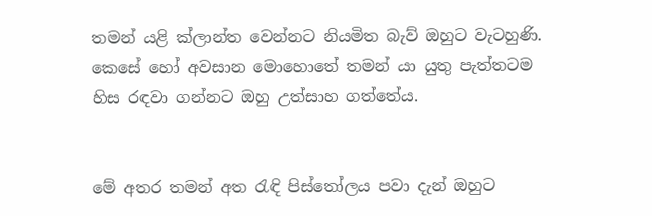තමන් යළි ක්ලාන්ත වෙන්නට නියමිත බැව් ඔහුට වැටහුණි. කෙසේ හෝ අවසාන මොහොතේ තමන් යා යුතු පැත්තටම හිස රඳවා ගන්නට ඔහු උත්සාහ ගත්තේය.


මේ අතර තමන් අත රැඳි පිස්තෝලය පවා දැන් ඔහුට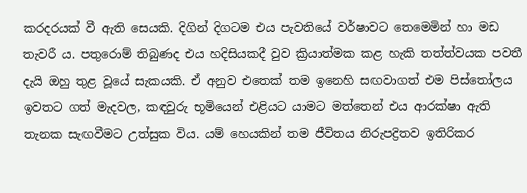කරදරයක් වී ඇති සෙයකි. දිගින් දිගටම එය පැවතියේ වර්ෂාවට තෙමෙමින් හා මඩ තැවරී ය. පතුරොම් තිබුණද එය හදිසියකදී වුව ක්‍රියාත්මක කළ හැකි තත්ත්වයක පවතී දැයි ඔහු තුළ වූයේ සැකයකි. ඒ අනුව එතෙක් තම ඉනෙහි සඟවාගත් එම පිස්තෝලය ඉවතට ගත් මැදවල, කඳවුරු භූමියෙන් එළියට යාමට මත්තෙන් එය ආරක්ෂා ඇති තැනක සැඟවීමට උත්සුක විය. යම් හෙයකින් තම ජීවිතය නිරුපද්‍රිතව ඉතිරිකර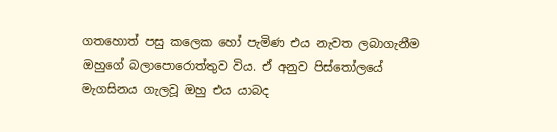ගතහොත් පසු කලෙක හෝ පැමිණ එය නැවත ලබාගැනීම ඔහුගේ බලාපොරොත්තුව විය. ඒ අනුව පිස්තෝලයේ මැගසිනය ගැලවූ ඔහු එය යාබද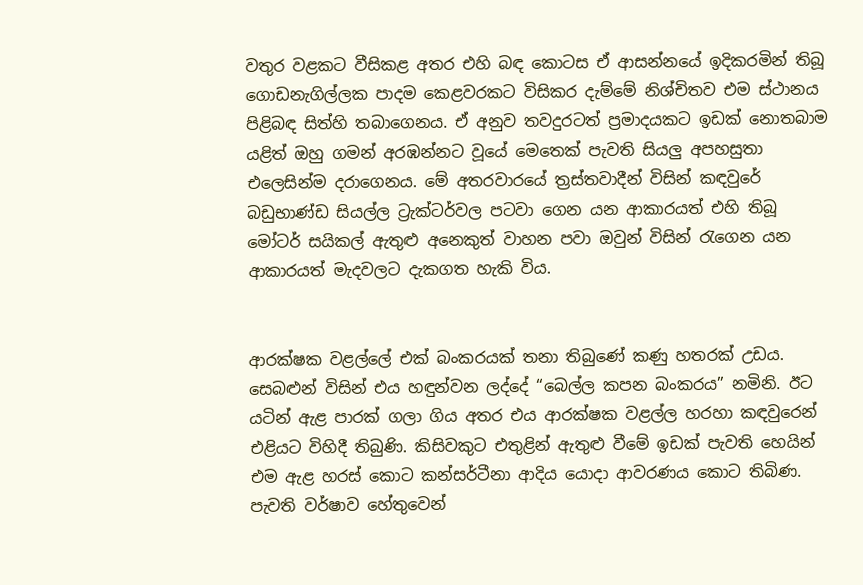වතුර වළකට වීසිකළ අතර එහි බඳ කොටස ඒ ආසන්නයේ ඉදිකරමින් තිබූ ගොඩනැගිල්ලක පාදම කෙළවරකට විසිකර දැම්මේ නිශ්චිතව එම ස්ථානය පිළිබඳ සිත්හි තබාගෙනය. ඒ අනුව තවදුරටත් ප්‍රමාදයකට ඉඩක් නොතබාම යළිත් ඔහු ගමන් අරඹන්නට වූයේ මෙතෙක් පැවති සියලු අපහසුතා එලෙසින්ම දරාගෙනය. මේ අතරවාරයේ ත්‍රස්තවාදීන් විසින් කඳවුරේ බඩුභාණ්ඩ සියල්ල ට්‍රැක්ටර්වල පටවා ගෙන යන ආකාරයත් එහි තිබූ මෝටර් සයිකල් ඇතුළු අනෙකුත් වාහන පවා ඔවුන් විසින් රැගෙන යන ආකාරයත් මැදවලට දැකගත හැකි විය.


ආරක්ෂක වළල්ලේ එක් බංකරයක් තනා තිබුණේ කණු හතරක් උඩය. සෙබළුන් විසින් එය හඳුන්වන ලද්දේ “බෙල්ල කපන බංකරය” නමිනි. ඊට යටින් ඇළ පාරක් ගලා ගිය අතර එය ආරක්ෂක වළල්ල හරහා කඳවුරෙන් එළියට විහිදී තිබුණි. කිසිවකුට එතුළින් ඇතුළු වීමේ ඉඩක් පැවති හෙයින් එම ඇළ හරස් කොට කන්සර්ටීනා ආදිය යොදා ආවරණය කොට තිබිණ. පැවති වර්ෂාව හේතුවෙන්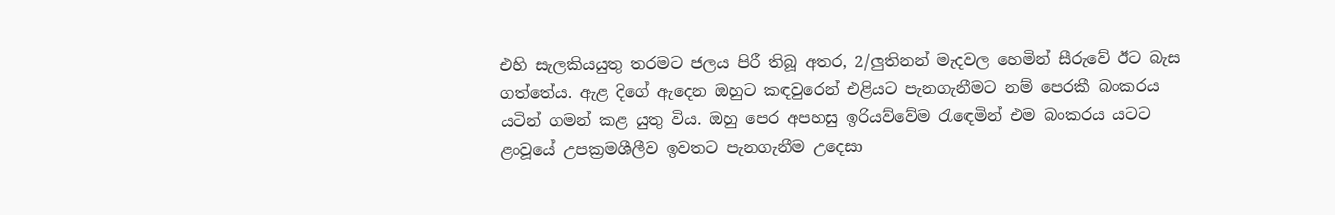එහි සැලකියයුතු තරමට ජලය පිරී තිබූ අතර, 2/ලුතිනන් මැදවල හෙමින් සීරුවේ ඊට බැස ගත්තේය. ඇළ දිගේ ඇදෙන ඔහුට කඳවුරෙන් එළියට පැනගැනීමට නම් පෙරකී බංකරය යටින් ගමන් කළ යුතු විය. ඔහු පෙර අපහසු ඉරියව්වේම රැඳෙමින් එම බංකරය යටට ළංවූයේ උපක්‍රමශීලීව ඉවතට පැනගැනීම උදෙසා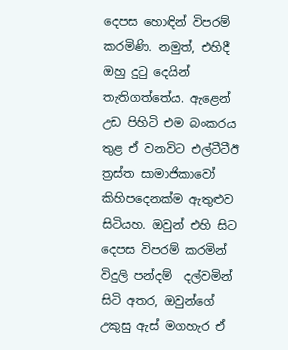දෙපස හොඳින් විපරම් කරමිණි. නමුත්, එහිදී ඔහු දුටු දෙයින් තැතිගත්තේය. ඇළෙන් උඩ පිහිටි එම බංකරය තුළ ඒ වනවිට එල්ටීටීඊ ත්‍රස්ත සාමාජිකාවෝ කිහිපදෙනක්ම ඇතුළුව සිටියහ. ඔවුන් එහි සිට දෙපස විපරම් කරමින් විදුලි පන්දම්  දල්වමින් සිටි අතර, ඔවුන්ගේ උකුසු ඇස් මගහැර ඒ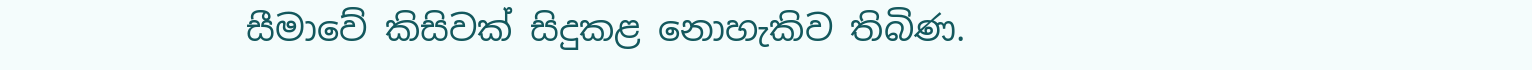සීමාවේ කිසිවක් සිදුකළ නොහැකිව තිබිණ.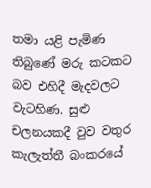තමා යළි පැමිණ තිබුණේ මරු කටකට බව එහිදී මැදවලට වැටහිණ. සුළු චලනයකදී වුව වතුර කැලැත්තී බංකරයේ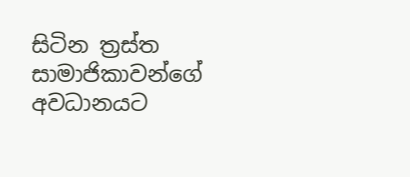සිටින ත්‍රස්ත සාමාජිකාවන්ගේ අවධානයට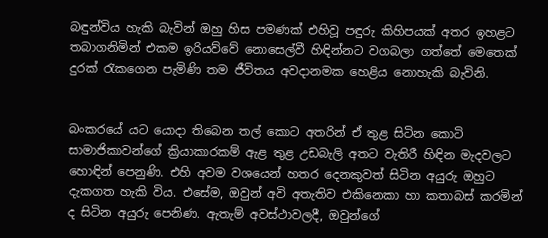බඳුන්විය හැකි බැවින් ඔහු හිස පමණක් එහිවූ පඳුරු කිහිපයක් අතර ඉහළට තබාගනිමින් එකම ඉරියව්වේ නොසෙල්වී හිඳින්නට වගබලා ගත්තේ මෙතෙක් දුරක් රැකගෙන පැමිණි තම ජීවිතය අවදානමක හෙළිය නොහැකි බැවිනි.


බංකරයේ යට යොදා තිබෙන තල් කොට අතරින් ඒ තුළ සිටින කොටි සාමාජිකාවන්ගේ ක්‍රියාකාරකම් ඇළ තුළ උඩබැලි අතට වැතිරී හිඳින මැදවලට හොඳින් පෙනුණි. එහි අවම වශයෙන් හතර දෙනකුවත් සිටින අයුරු ඔහුට දැකගත හැකි විය. එසේම, ඔවුන් අවි අතැතිව එකිනෙකා හා කතාබස් කරමින් ද සිටින අයුරු පෙනිණ. ඇතැම් අවස්ථාවලදී, ඔවුන්ගේ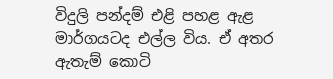විදුලි පන්දම් එළි පහළ ඇළ මාර්ගයටද එල්ල විය. ඒ අතර ඇතැම් කොටි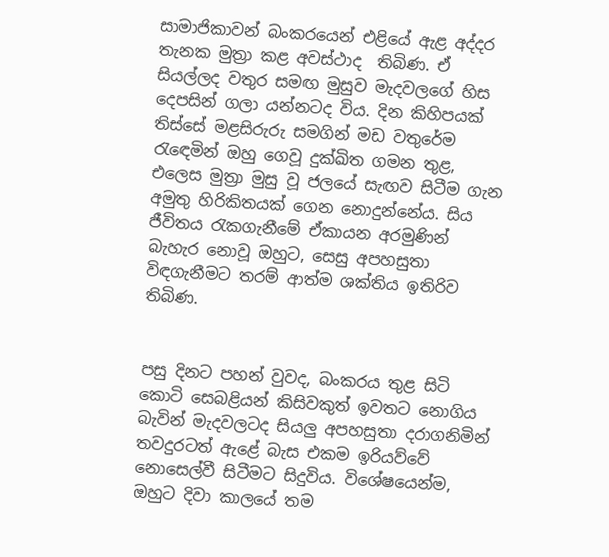සාමාජිකාවන් බංකරයෙන් එළියේ ඇළ අද්දර තැනක මුත්‍රා කළ අවස්ථාද  තිබිණ. ඒ සියල්ලද වතුර සමඟ මුසුව මැදවලගේ හිස දෙපසින් ගලා යන්නටද විය. දින කිහිපයක් තිස්සේ මළසිරුරු සමගින් මඩ වතුරේම රැඳෙමින් ඔහු ගෙවූ දුක්ඛිත ගමන තුළ, එලෙස මුත්‍රා මුසු වූ ජලයේ සැඟව සිටීම ගැන අමුතු හිරිකිතයක් ගෙන නොදුන්නේය. සිය ජීවිතය රැකගැනීමේ ඒකායන අරමුණින් බැහැර නොවූ ඔහුට, සෙසු අපහසුතා විඳගැනීමට තරම් ආත්ම ශක්තිය ඉතිරිව තිබිණ.


පසු දිනට පහන් වුවද, බංකරය තුළ සිටි කොටි සෙබළියන් කිසිවකුත් ඉවතට නොගිය බැවින් මැදවලටද සියලු අපහසුතා දරාගනිමින් තවදුරටත් ඇළේ බැස එකම ඉරියව්වේ නොසෙල්වී සිටීමට සිදුවිය. විශේෂයෙන්ම, ඔහුට දිවා කාලයේ තම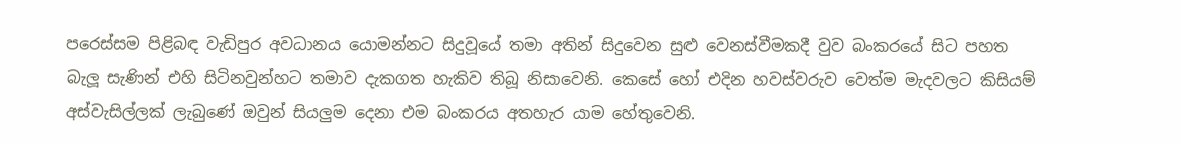පරෙස්සම පිළිබඳ වැඩිපුර අවධානය යොමන්නට සිදුවූයේ තමා අතින් සිදුවෙන සුළු වෙනස්වීමකදී වුව බංකරයේ සිට පහත බැලූ සැණින් එහි සිටිනවුන්හට තමාව දැකගත හැකිව තිබූ නිසාවෙනි. කෙසේ හෝ එදින හවස්වරුව වෙත්ම මැදවලට කිසියම් අස්වැසිල්ලක් ලැබුණේ ඔවුන් සියලුම දෙනා එම බංකරය අතහැර යාම හේතුවෙනි.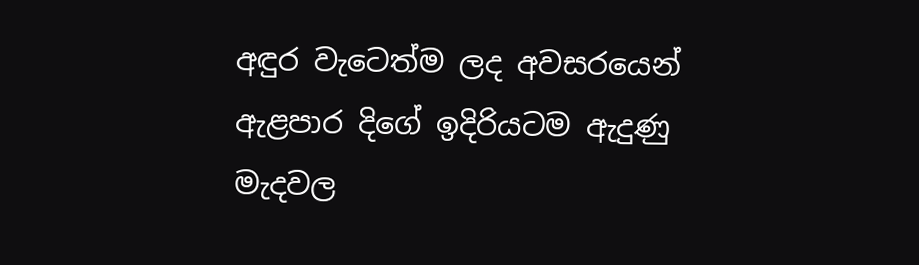අඳුර වැටෙත්ම ලද අවසරයෙන් ඇළපාර දිගේ ඉදිරියටම ඇදුණු මැදවල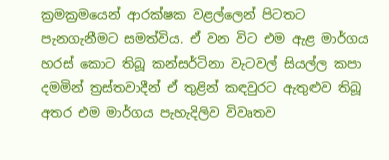ක්‍රමක්‍රමයෙන් ආරක්ෂක වළල්ලෙන් පිටතට පැනගැනීමට සමත්විය. ඒ වන විට එම ඇළ මාර්ගය හරස් කොට තිබූ කන්සර්ටිනා වැටවල් සියල්ල කපා දමමින් ත්‍රස්තවාදීන් ඒ තුළින් කඳවුරට ඇතුළුව තිබූ අතර එම මාර්ගය පැහැදිලිව විවෘතව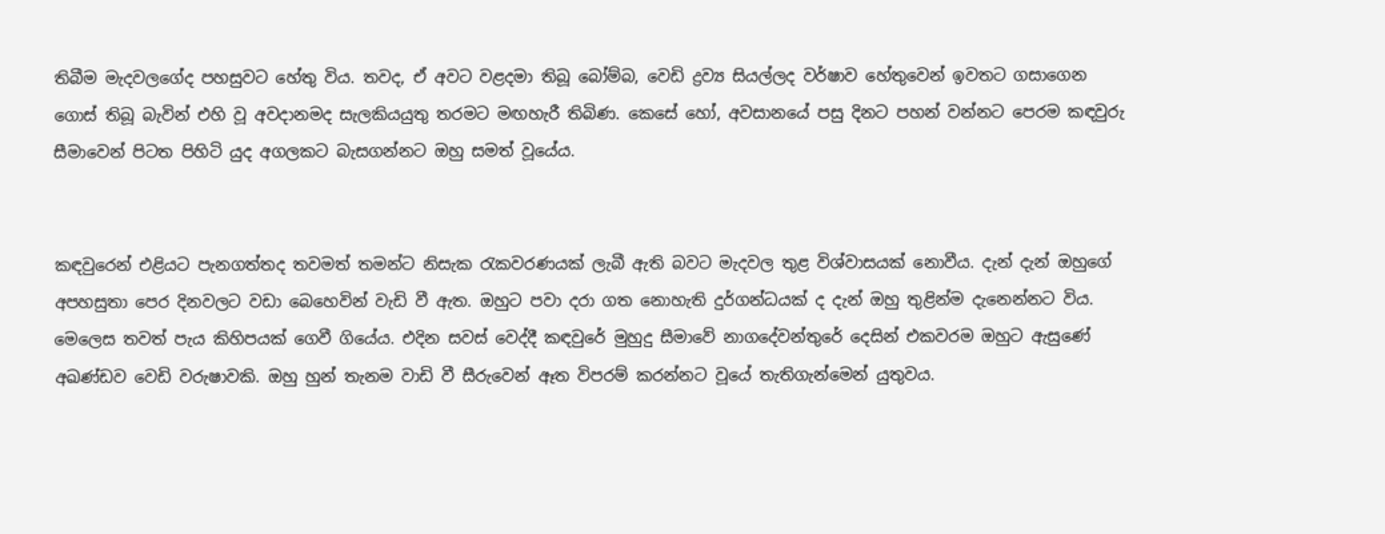තිබීම මැදවලගේද පහසුවට හේතු විය. තවද, ඒ අවට වළදමා තිබූ බෝම්බ, වෙඩි ද්‍රව්‍ය සියල්ලද වර්ෂාව හේතුවෙන් ඉවතට ගසාගෙන ගොස් තිබූ බැවින් එහි වූ අවදානමද සැලකියයුතු තරමට මඟහැරී තිබිණ. කෙසේ හෝ, අවසානයේ පසු දිනට පහන් වන්නට පෙරම කඳවුරු සීමාවෙන් පිටත පිහිටි යුද අගලකට බැසගන්නට ඔහු සමත් වූයේය.


කඳවුරෙන් එළියට පැනගත්තද තවමත් තමන්ට නිසැක රැකවරණයක් ලැබී ඇති බවට මැදවල තුළ විශ්වාසයක් නොවීය. දැන් දැන් ඔහුගේ අපහසුතා පෙර දිනවලට වඩා බෙහෙවින් වැඩි වී ඇත. ඔහුට පවා දරා ගත නොහැති දුර්ගන්ධයක් ද දැන් ඔහු තුළින්ම දැනෙන්නට විය. මෙලෙස තවත් පැය කිහිපයක් ගෙවී ගියේය. එදින සවස් වෙද්දී කඳවුරේ මුහුදු සීමාවේ නාගදේවන්තුරේ දෙසින් එකවරම ඔහුට ඇසුණේ අඛණ්ඩව වෙඩි වරුෂාවකි. ඔහු හුන් තැනම වාඩි වී සීරුවෙන් ඈත විපරම් කරන්නට වූයේ තැතිගැන්මෙන් යුතුවය.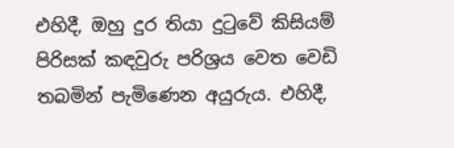එහිදී, ඔහු දුර තියා දුටුවේ කිසියම් පිරිසක් කඳවුරු පරිශ්‍රය වෙත වෙඩි තබමින් පැමිණෙන අයුරුය. එහිදී,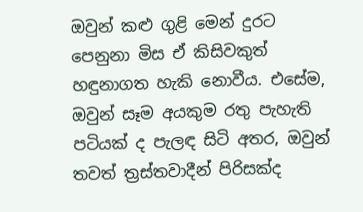ඔවුන් කළු ගුළි මෙන් දුරට පෙනුනා මිස ඒ කිසිවකුත් හඳුනාගත හැකි නොවීය. එසේම, ඔවුන් සෑම අයකුම රතු පැහැති පටියක් ද පැලඳ සිටි අතර, ඔවුන් තවත් ත්‍රස්තවාදීන් පිරිසක්ද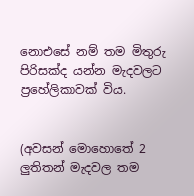නොඑසේ නම් තම මිතුරු පිරිසක්ද යන්න මැදවලට ප්‍රහේලිකාවක් විය.


(අවසන් මොහොතේ 2 ලුතිතන් මැදවල තම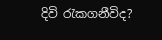දිවි රැකගනීවිද?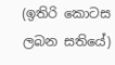(ඉතිරි කොටස ලබන සතියේ)